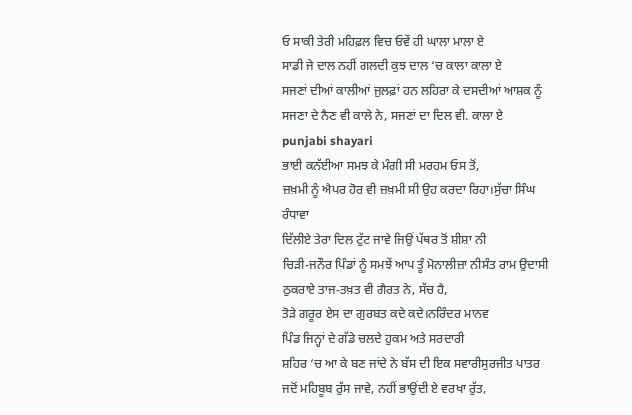ਓ ਸਾਕੀ ਤੇਰੀ ਮਹਿਫ਼ਲ ਵਿਚ ਓਵੇਂ ਹੀ ਘਾਲਾ ਮਾਲਾ ਏ
ਸਾਡੀ ਜੇ ਦਾਲ ਨਹੀਂ ਗਲਦੀ ਕੁਝ ਦਾਲ ‘ਚ ਕਾਲਾ ਕਾਲਾ ਏ
ਸਜਣਾਂ ਦੀਆਂ ਕਾਲੀਆਂ ਜੁਲਫ਼ਾਂ ਹਨ ਲਹਿਰਾ ਕੇ ਦਸਦੀਆਂ ਆਸ਼ਕ ਨੂੰ
ਸਜਣਾ ਦੇ ਨੈਣ ਵੀ ਕਾਲੇ ਨੇ, ਸਜਣਾਂ ਦਾ ਦਿਲ ਵੀ. ਕਾਲਾ ਏ
punjabi shayari
ਭਾਈ ਕਨੱਈਆ ਸਮਝ ਕੇ ਮੰਗੀ ਸੀ ਮਰਹਮ ਓਸ ਤੋਂ,
ਜ਼ਖ਼ਮੀ ਨੂੰ ਐਪਰ ਹੋਰ ਵੀ ਜ਼ਖ਼ਮੀ ਸੀ ਉਹ ਕਰਦਾ ਰਿਹਾ।ਸੁੱਚਾ ਸਿੰਘ ਰੰਧਾਵਾ
ਦਿੱਲੀਏ ਤੇਰਾ ਦਿਲ ਟੁੱਟ ਜਾਵੇ ਜਿਉਂ ਪੱਥਰ ਤੋਂ ਸ਼ੀਸ਼ਾ ਨੀ
ਚਿੜੀ-ਜਨੌਰ ਪਿੰਡਾਂ ਨੂੰ ਸਮਝੇਂ ਆਪ ਤੂੰ ਮੋਨਾਲੀਜ਼ਾ ਨੀਸੰਤ ਰਾਮ ਉਦਾਸੀ
ਠੁਕਰਾਏ ਤਾਜ-ਤਖ਼ਤ ਵੀ ਗੈਰਤ ਨੇ, ਸੱਚ ਹੈ,
ਤੋੜੇ ਗਰੂਰ ਏਸ ਦਾ ਗੁਰਬਤ ਕਦੇ ਕਦੇ।ਨਰਿੰਦਰ ਮਾਨਵ
ਪਿੰਡ ਜਿਨ੍ਹਾਂ ਦੇ ਗੱਡੇ ਚਲਦੇ ਹੁਕਮ ਅਤੇ ਸਰਦਾਰੀ
ਸ਼ਹਿਰ ‘ਚ ਆ ਕੇ ਬਣ ਜਾਂਦੇ ਨੇ ਬੱਸ ਦੀ ਇਕ ਸਵਾਰੀਸੁਰਜੀਤ ਪਾਤਰ
ਜਦੋਂ ਮਹਿਬੂਬ ਰੁੱਸ ਜਾਵੇ, ਨਹੀਂ ਭਾਉਂਦੀ ਏ ਵਰਖਾ ਰੁੱਤ,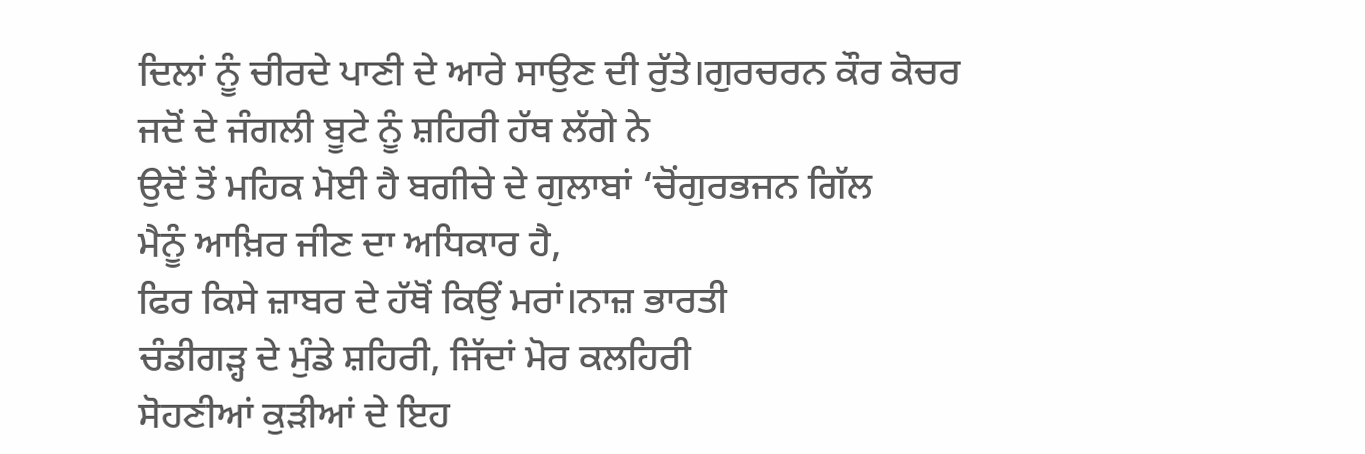ਦਿਲਾਂ ਨੂੰ ਚੀਰਦੇ ਪਾਣੀ ਦੇ ਆਰੇ ਸਾਉਣ ਦੀ ਰੁੱਤੇ।ਗੁਰਚਰਨ ਕੌਰ ਕੋਚਰ
ਜਦੋਂ ਦੇ ਜੰਗਲੀ ਬੂਟੇ ਨੂੰ ਸ਼ਹਿਰੀ ਹੱਥ ਲੱਗੇ ਨੇ
ਉਦੋਂ ਤੋਂ ਮਹਿਕ ਮੋਈ ਹੈ ਬਗੀਚੇ ਦੇ ਗੁਲਾਬਾਂ ‘ਚੋਂਗੁਰਭਜਨ ਗਿੱਲ
ਮੈਨੂੰ ਆਖ਼ਿਰ ਜੀਣ ਦਾ ਅਧਿਕਾਰ ਹੈ,
ਫਿਰ ਕਿਸੇ ਜ਼ਾਬਰ ਦੇ ਹੱਥੋਂ ਕਿਉਂ ਮਰਾਂ।ਨਾਜ਼ ਭਾਰਤੀ
ਚੰਡੀਗੜ੍ਹ ਦੇ ਮੁੰਡੇ ਸ਼ਹਿਰੀ, ਜਿੱਦਾਂ ਮੋਰ ਕਲਹਿਰੀ
ਸੋਹਣੀਆਂ ਕੁੜੀਆਂ ਦੇ ਇਹ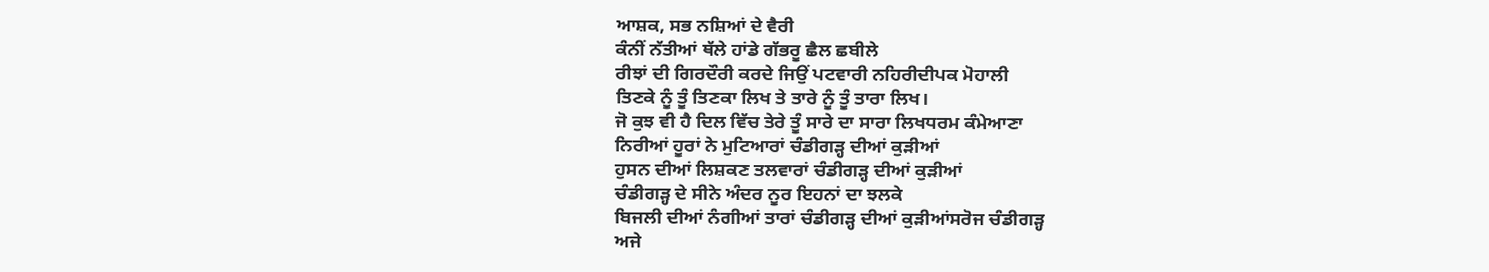ਆਸ਼ਕ, ਸਭ ਨਸ਼ਿਆਂ ਦੇ ਵੈਰੀ
ਕੰਨੀਂ ਨੱਤੀਆਂ ਥੱਲੇ ਹਾਂਡੇ ਗੱਭਰੂ ਛੈਲ ਛਬੀਲੇ
ਰੀਝਾਂ ਦੀ ਗਿਰਦੌਰੀ ਕਰਦੇ ਜਿਉਂ ਪਟਵਾਰੀ ਨਹਿਰੀਦੀਪਕ ਮੋਹਾਲੀ
ਤਿਣਕੇ ਨੂੰ ਤੂੰ ਤਿਣਕਾ ਲਿਖ ਤੇ ਤਾਰੇ ਨੂੰ ਤੂੰ ਤਾਰਾ ਲਿਖ।
ਜੋ ਕੁਝ ਵੀ ਹੈ ਦਿਲ ਵਿੱਚ ਤੇਰੇ ਤੂੰ ਸਾਰੇ ਦਾ ਸਾਰਾ ਲਿਖਧਰਮ ਕੰਮੇਆਣਾ
ਨਿਰੀਆਂ ਹੂਰਾਂ ਨੇ ਮੁਟਿਆਰਾਂ ਚੰਡੀਗੜ੍ਹ ਦੀਆਂ ਕੁੜੀਆਂ
ਹੁਸਨ ਦੀਆਂ ਲਿਸ਼ਕਣ ਤਲਵਾਰਾਂ ਚੰਡੀਗੜ੍ਹ ਦੀਆਂ ਕੁੜੀਆਂ
ਚੰਡੀਗੜ੍ਹ ਦੇ ਸੀਨੇ ਅੰਦਰ ਨੂਰ ਇਹਨਾਂ ਦਾ ਝਲਕੇ
ਬਿਜਲੀ ਦੀਆਂ ਨੰਗੀਆਂ ਤਾਰਾਂ ਚੰਡੀਗੜ੍ਹ ਦੀਆਂ ਕੁੜੀਆਂਸਰੋਜ ਚੰਡੀਗੜ੍ਹ
ਅਜੇ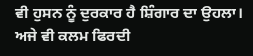ਵੀ ਹੁਸਨ ਨੂੰ ਦੁਰਕਾਰ ਹੈ ਸ਼ਿੰਗਾਰ ਦਾ ਉਹਲਾ।
ਅਜੇ ਵੀ ਕਲਮ ਫਿਰਦੀ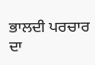ਭਾਲਦੀ ਪਰਚਾਰ ਦਾ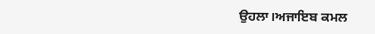ਉਹਲਾ।ਅਜਾਇਬ ਕਮਲ